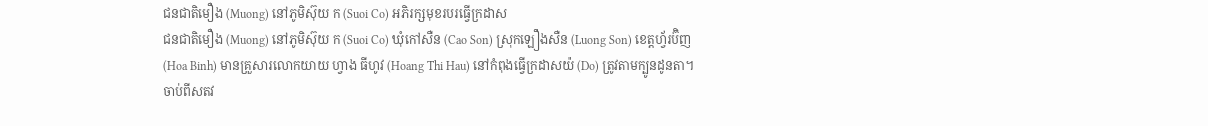ជនជាតិមឿង (Muong) នៅភូមិស៊ុយ ក (Suoi Co) អភិរក្សមុខរបរធ្វើក្រដាស
ជនជាតិមឿង (Muong) នៅភូមិស៊ុយ ក (Suoi Co) ឃុំកៅសឺន (Cao Son) ស្រុកឡឿងសឺន (Luong Son) ខេត្តហ្វ័រប៊ិញ (Hoa Binh) មានគ្រួសារលោកយាយ ហ្វាង ធីហូវ (Hoang Thi Hau) នៅកំពុងធ្វើក្រដាសយ៉ (Do) ត្រូវតាមក្បូនដូនតា។
ចាប់ពីសតវ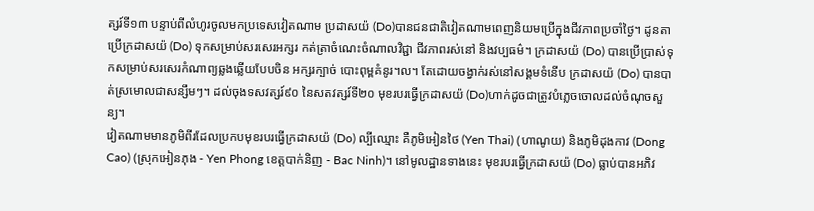ត្សរ៍ទី១៣ បន្ទាប់ពីលំហូរចូលមកប្រទេសវៀតណាម ប្រដាសយ៉ (Do)បានជនជាតិវៀតណាមពេញនិយមប្រើក្នុងជីវភាពប្រចាំថ្ងៃ។ ដូនតាប្រើក្រដាសយ៉ (Do) ទុកសម្រាប់សរសេរអក្សរ កត់ត្រាចំណេះចំណាលវិជ្ជា ជីវភាពរស់នៅ និងវប្បធម៌។ ក្រដាសយ៉ (Do) បានប្រើប្រាស់ទុកសម្រាប់សរសេរកំណាព្យឆ្លងឆ្លើយបែបចិន អក្សរក្បាច់ បោះពុម្ពគំនូរ។ល។ តែដោយចង្វាក់រស់នៅសង្គមទំនើប ក្រដាសយ៉ (Do) បានបាត់ស្រមោលជាសន្សឹមៗ។ ដល់ចុងទសវត្សរ៍៩០ នៃសតវត្សរ៍ទី២០ មុខរបរធ្វើក្រដាសយ៉ (Do)ហាក់ដូចជាត្រូវបំភ្លេចចោលដល់ចំណុចសួន្យ។
វៀតណាមមានភូមិពីរដែលប្រកបមុខរបរធ្វើក្រដាសយ៉ (Do) ល្បីឈ្មោះ គឺភូមិអៀនថៃ (Yen Thai) (ហាណូយ) និងភូមិដុងកាវ (Dong Cao) (ស្រុកអៀនភុង - Yen Phong ខេត្តបាក់និញ - Bac Ninh)។ នៅមូលដ្ឋានទាងនេះ មុខរបរធ្វើក្រដាសយ៉ (Do) ធ្លាប់បានអភិវ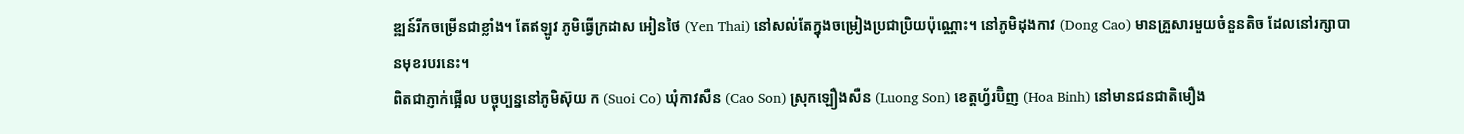ឌ្ឍន៍រីកចម្រើនជាខ្លាំង។ តែឥឡូវ ភូមិធ្វើក្រដាស អៀនថៃ (Yen Thai) នៅសល់តែក្នុងចម្រៀងប្រជាប្រិយប៉ុណ្ណោះ។ នៅភូមិដុងកាវ (Dong Cao) មានគ្រួសារមួយចំនួនតិច ដែលនៅរក្សាបានមុខរបរនេះ។
ពិតជាភ្ញាក់ផ្អើល បច្ចុប្បន្ននៅភូមិស៊ុយ ក (Suoi Co) ឃុំកាវសឺន (Cao Son) ស្រុកឡឿងសឺន (Luong Son) ខេត្តហ្វ័រប៊ិញ (Hoa Binh) នៅមានជនជាតិមឿង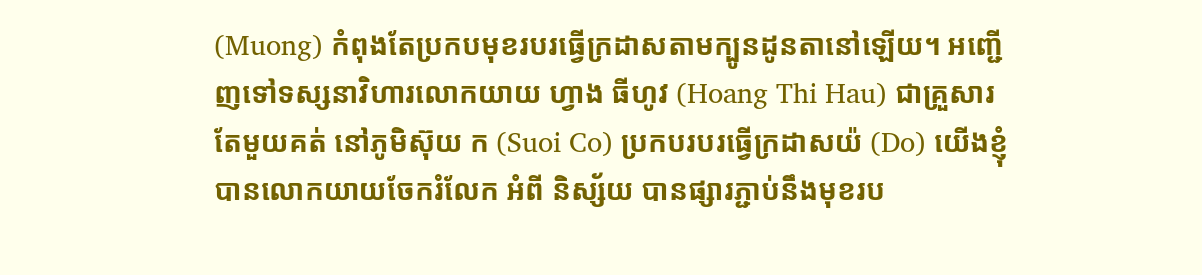(Muong) កំពុងតែប្រកបមុខរបរធ្វើក្រដាសតាមក្បូនដូនតានៅឡើយ។ អញ្ជើញទៅទស្សនាវិហារលោកយាយ ហ្វាង ធីហូវ (Hoang Thi Hau) ជាគ្រួសារតែមួយគត់ នៅភូមិស៊ុយ ក (Suoi Co) ប្រកបរបរធ្វើក្រដាសយ៉ (Do) យើងខ្ញុំបានលោកយាយចែករំលែក អំពី និស្ស័យ បានផ្សារភ្ជាប់នឹងមុខរប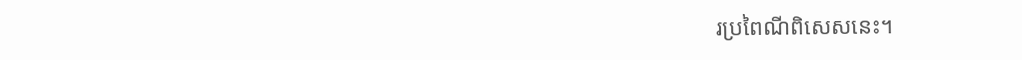រប្រពៃណីពិសេសនេះ។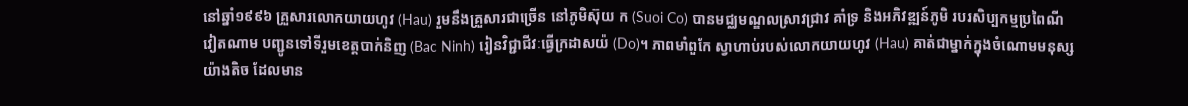នៅឆ្នាំ១៩៩៦ គ្រួសារលោកយាយហូវ (Hau) រួមនឹងគ្រួសារជាច្រើន នៅភូមិស៊ុយ ក (Suoi Co) បានមជ្ឈមណ្ឌលស្រាវជ្រាវ គាំទ្រ និងអភិវឌ្ឍន៍ភូមិ របរសិប្បកម្មប្រពៃណីវៀតណាម បញ្ជូនទៅទីរួមខេត្តបាក់និញ (Bac Ninh) រៀនវិជ្ជាជីវៈធ្វើក្រដាសយ៉ (Do)។ ភាពមាំពួកែ ស្វាហាប់របស់លោកយាយហូវ (Hau) គាត់ជាម្នាក់ក្នុងចំណោមមនុស្សយ៉ាងតិច ដែលមាន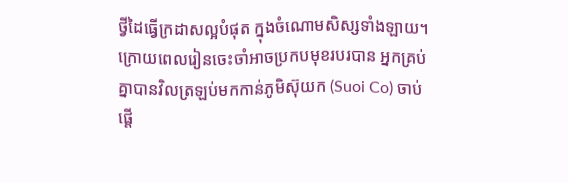ថ្វីដៃធ្វើក្រដាសល្អបំផុត ក្នុងចំណោមសិស្សទាំងឡាយ។ ក្រោយពេលរៀនចេះចាំអាចប្រកបមុខរបរបាន អ្នកគ្រប់គ្នាបានវិលត្រឡប់មកកាន់ភូមិស៊ុយក (Suoi Co) ចាប់ផ្តើ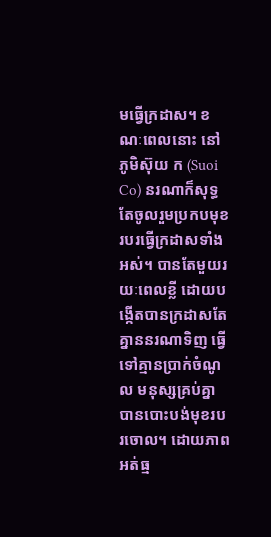មធ្វើក្រដាស។ ខណៈពេលនោះ នៅភូមិស៊ុយ ក (Suoi Co) នរណាក៏សុទ្ធតែចូលរួមប្រកបមុខរបរធ្វើក្រដាសទាំងអស់។ បានតែមួយរយៈពេលខ្លី ដោយបង្កើតបានក្រដាសតែគ្នាននរណាទិញ ធ្វើទៅគ្មានប្រាក់ចំណូល មនុស្សគ្រប់គ្នាបានបោះបង់មុខរបរចោល។ ដោយភាពអត់ធ្ម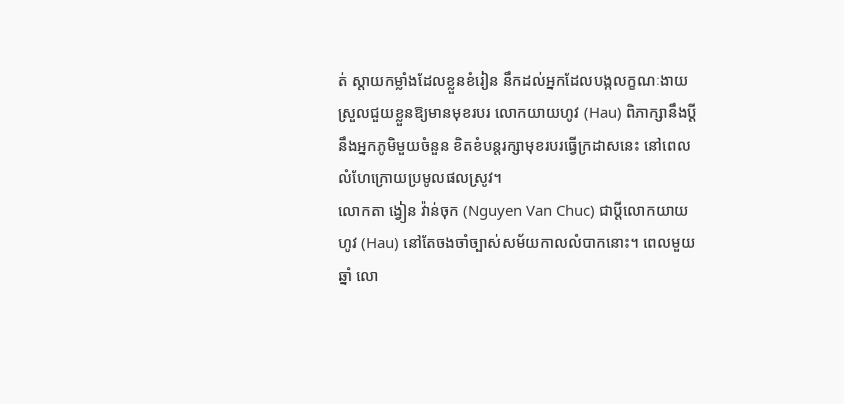ត់ ស្តាយកម្លាំងដែលខ្លួនខំរៀន នឹកដល់អ្នកដែលបង្កលក្ខណៈងាយស្រួលជួយខ្លួនឱ្យមានមុខរបរ លោកយាយហូវ (Hau) ពិភាក្សានឹងប្តីនឹងអ្នកភូមិមួយចំនួន ខិតខំបន្តរក្សាមុខរបរធ្វើក្រដាសនេះ នៅពេលលំហែក្រោយប្រមូលផលស្រូវ។
លោកតា ង្វៀន វ៉ាន់ចុក (Nguyen Van Chuc) ជាប្តីលោកយាយហូវ (Hau) នៅតែចងចាំច្បាស់សម័យកាលលំបាកនោះ។ ពេលមួយឆ្នាំ លោ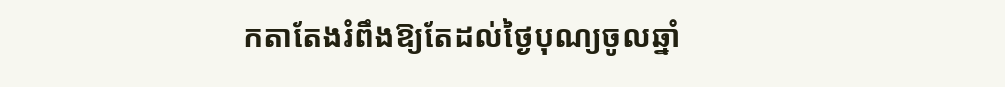កតាតែងរំពឹងឱ្យតែដល់ថ្ងៃបុណ្យចូលឆ្នាំ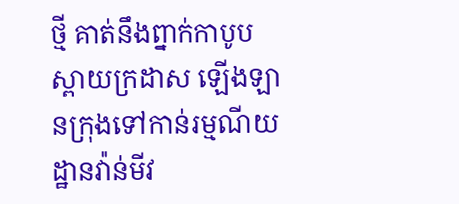ថ្មី គាត់នឹងព្នាក់កាបូបស្ពាយក្រដាស ឡើងឡានក្រុងទៅកាន់រម្មណីយដ្ឋានវ៉ាន់មីវ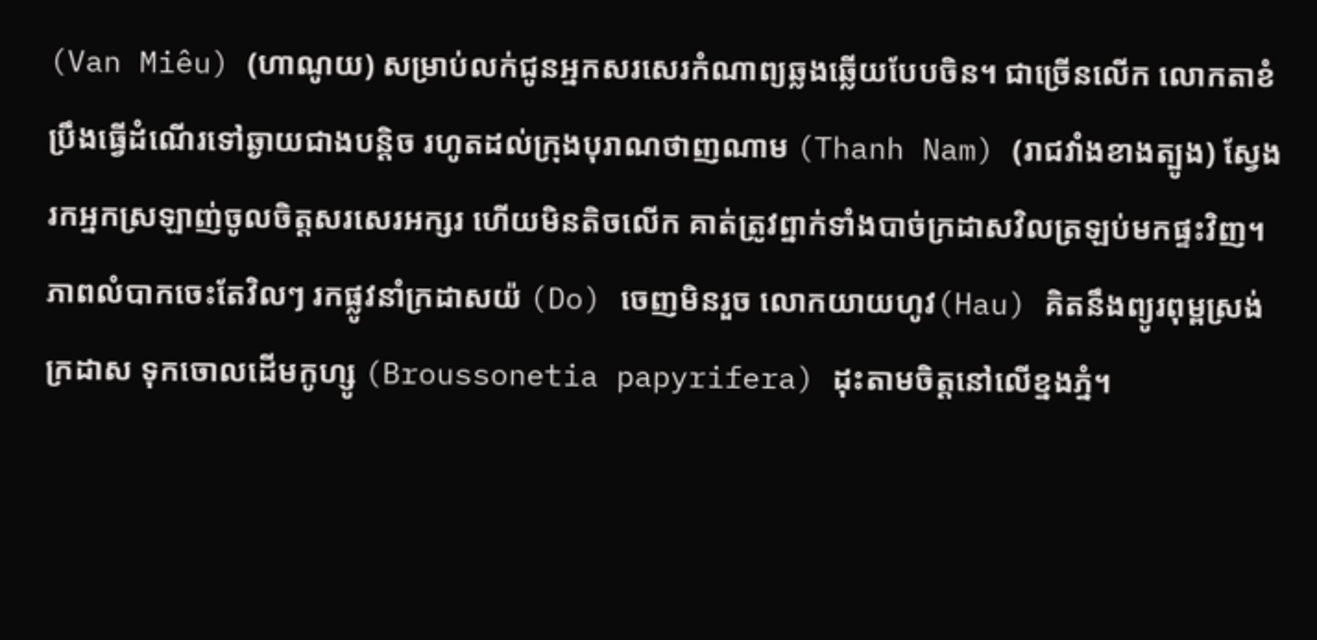(Van Miêu) (ហាណូយ) សម្រាប់លក់ជូនអ្នកសរសេរកំណាព្យឆ្លងឆ្លើយបែបចិន។ ជាច្រើនលើក លោកតាខំប្រឹងធ្វើដំណើរទៅឆ្ងាយជាងបន្តិច រហូតដល់ក្រុងបុរាណថាញណាម (Thanh Nam) (រាជវាំងខាងត្បូង) ស្វែងរកអ្នកស្រឡាញ់ចូលចិត្តសរសេរអក្សរ ហើយមិនតិចលើក គាត់ត្រូវព្នាក់ទាំងបាច់ក្រដាសវិលត្រឡប់មកផ្ទះវិញ។ ភាពលំបាកចេះតែវិលៗ រកផ្លូវនាំក្រដាសយ៉ (Do) ចេញមិនរួច លោកយាយហូវ(Hau) គិតនឹងព្យូរពុម្ពស្រង់ក្រដាស ទុកចោលដើមកូហ្សូ (Broussonetia papyrifera) ដុះតាមចិត្តនៅលើខ្នងភ្នំ។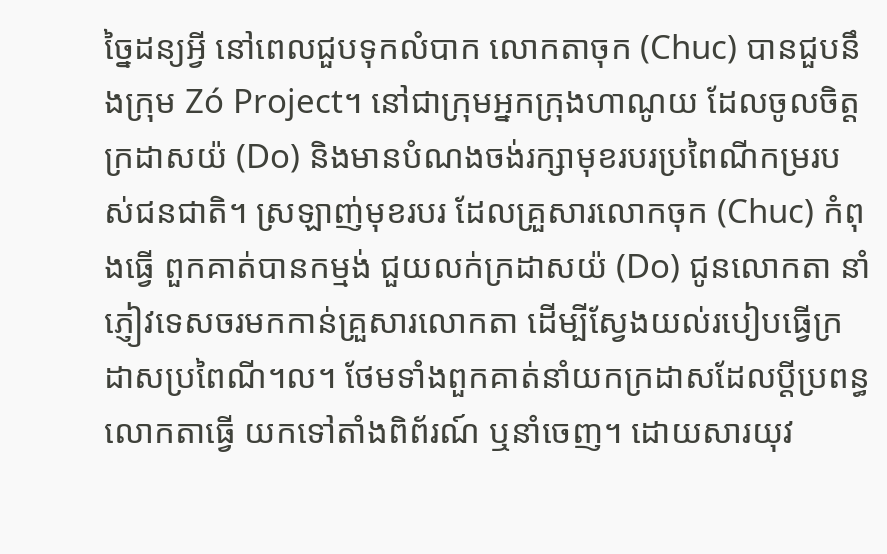ច្នៃដន្យអ្វី នៅពេលជួបទុកលំបាក លោកតាចុក (Chuc) បានជួបនឹងក្រុម Zó Project។ នៅជាក្រុមអ្នកក្រុងហាណូយ ដែលចូលចិត្តក្រដាសយ៉ (Do) និងមានបំណងចង់រក្សាមុខរបរប្រពៃណីកម្ររបស់ជនជាតិ។ ស្រឡាញ់មុខរបរ ដែលគ្រួសារលោកចុក (Chuc) កំពុងធ្វើ ពួកគាត់បានកម្មង់ ជួយលក់ក្រដាសយ៉ (Do) ជូនលោកតា នាំភ្ញៀវទេសចរមកកាន់គ្រួសារលោកតា ដើម្បីស្វែងយល់របៀបធ្វើក្រដាសប្រពៃណី។ល។ ថែមទាំងពួកគាត់នាំយកក្រដាសដែលប្តីប្រពន្ធលោកតាធ្វើ យកទៅតាំងពិព័រណ៍ ឬនាំចេញ។ ដោយសារយុវ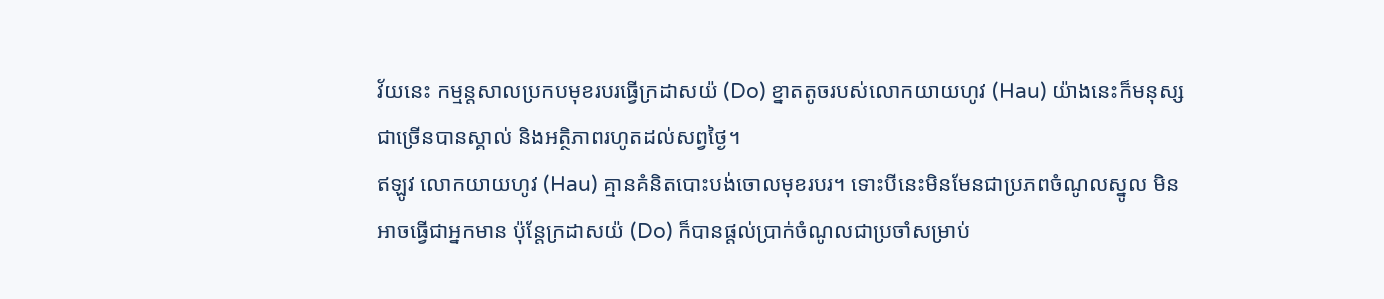វ័យនេះ កម្មន្តសាលប្រកបមុខរបរធ្វើក្រដាសយ៉ (Do) ខ្នាតតូចរបស់លោកយាយហូវ (Hau) យ៉ាងនេះក៏មនុស្សជាច្រើនបានស្គាល់ និងអត្ថិភាពរហូតដល់សព្វថ្ងៃ។
ឥឡូវ លោកយាយហូវ (Hau) គ្មានគំនិតបោះបង់ចោលមុខរបរ។ ទោះបីនេះមិនមែនជាប្រភពចំណូលស្នូល មិនអាចធ្វើជាអ្នកមាន ប៉ុន្តែក្រដាសយ៉ (Do) ក៏បានផ្តល់ប្រាក់ចំណូលជាប្រចាំសម្រាប់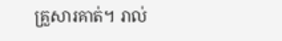គ្រួសារគាត់។ រាល់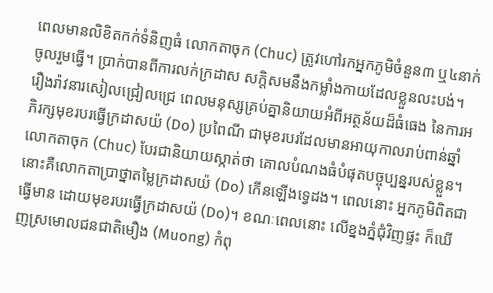ពេលមានលិខិតកក់ទំនិញធំ លោកតាចុក (Chuc) ត្រូវហៅរកអ្នកភូមិចំនួន៣ ឬ៤នាក់ ចូលរួមធ្វើ។ ប្រាក់បានពីការលក់ក្រដាស សក្តិសមនឹងកម្លាំងកាយដែលខ្លួនលះបង់។
រឿងរ៉ាវនារសៀលជ្រៀលជ្រេ ពេលមនុស្សគ្រប់គ្នានិយាយអំពីអត្ថន័យដ៏ធំធេង នៃការអភិរក្សមុខរបរធ្វើក្រដាសយ៉ (Do) ប្រពៃណី ជាមុខរបរដែលមានអាយុកាលរាប់ពាន់ឆ្នាំ លោកតាចុក (Chuc) បែរជានិយាយស្កាត់ថា គោលបំណងធំបំផុតបច្ចុប្បន្នរបស់ខ្លួន។ នោះគឺលោកតាប្រាថ្នាតម្លៃក្រដាសយ៉ (Do) កើនឡើងទ្វេដង។ ពេលនោះ អ្នកភូមិពិតជាធ្វើមាន ដោយមុខរបរធ្វើក្រដាសយ៉ (Do)។ ខណៈពេលនោះ លើខ្នងភ្នំជុំវិញផ្ទះ ក៏ឃើញស្រមោលជនជាតិមឿង (Muong) កំពុ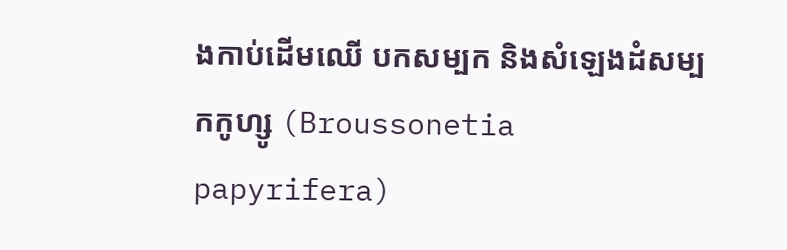ងកាប់ដើមឈើ បកសម្បក និងសំឡេងដំសម្បកកូហ្សូ (Broussonetia papyrifera)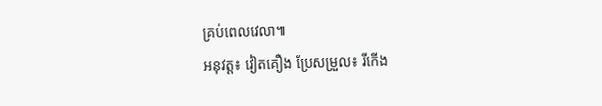គ្រប់ពេលវេលា៕
អនុវត្ត៖ វៀតគឿង ប្រែសម្រួល៖ រីកើង